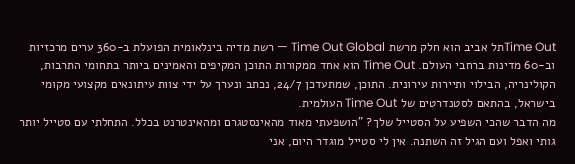Time Outתל אביב הוא חלק מרשת Time Out Global — רשת מדיה בינלאומית הפועלת ב-360 ערים מרכזיות וב-60 מדינות ברחבי העולם. Time Out הוא אחד ממקורות התוכן המקיפים והאמינים ביותר בתחומי התרבות, הקולינריה, הבילוי ותיירות עירונית. התוכן, שמתעדכן 24/7, נכתב ונערך על ידי צוות עיתונאים מקצועי מקומי בישראל, בהתאם לסטנדרטים של Time Out העולמית.
מה הדבר שהכי השפיע על הסטייל שלך? "הושפעתי מאוד מהאינסטגרם ומהאינטרנט בכלל. התחלתי עם סטייל יותר גותי ואפל ועם הגיל זה השתנה. אין לי סטייל מוגדר היום, אני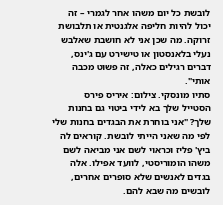לובשת כל יום משהו אחר לגמרי – זה יכול להיות חליפה אלגנטית או תלבושת זרוקה. מה שכן אני לא חושבת שאלבש נעלי בלאנסטון או טישירט עם ג'ינס, דברים רגילים כאלה, זה פשוט מכבה אותי".
סתיו מונסקי. צילום: איריס פירס
הסטייל שלך בא לידי ביטוי גם בחנות שלך? "אני בוחרת את הבגדים בחנות שלי לפי מה שאני הייתי לובשת. קוראים לה ביץ' פליז וכראוי לשם אני מביאה לשם משהו הומוריסטי, לוועד אפילו. אלה בגדים לאנשים שלא סופרים אחרים, לובשים מה שבא להם.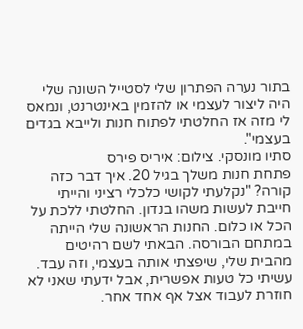בתור נערה הפתרון שלי לסטייל השונה שלי היה ליצור לעצמי או להזמין באינטרנט, ונמאס לי מזה אז החלטתי לפתוח חנות ולייבא בגדים בעצמי".
סתיו מונסקי. צילום: איריס פירס
פתחת חנות משלך בגיל 20. איך דבר כזה קורה? "נקלעתי לקושי כלכלי רציני והייתי חייבת לעשות משהו בנדון. החלטתי ללכת על הכל או כלום. החנות הראשונה שלי הייתה במתחם הבורסה. הבאתי לשם רהיטים מהבית שלי, שיפצתי אותה בעצמי, וזה עבד. עשיתי כל טעות אפשרית, אבל ידעתי שאני לא חוזרת לעבוד אצל אף אחד אחר.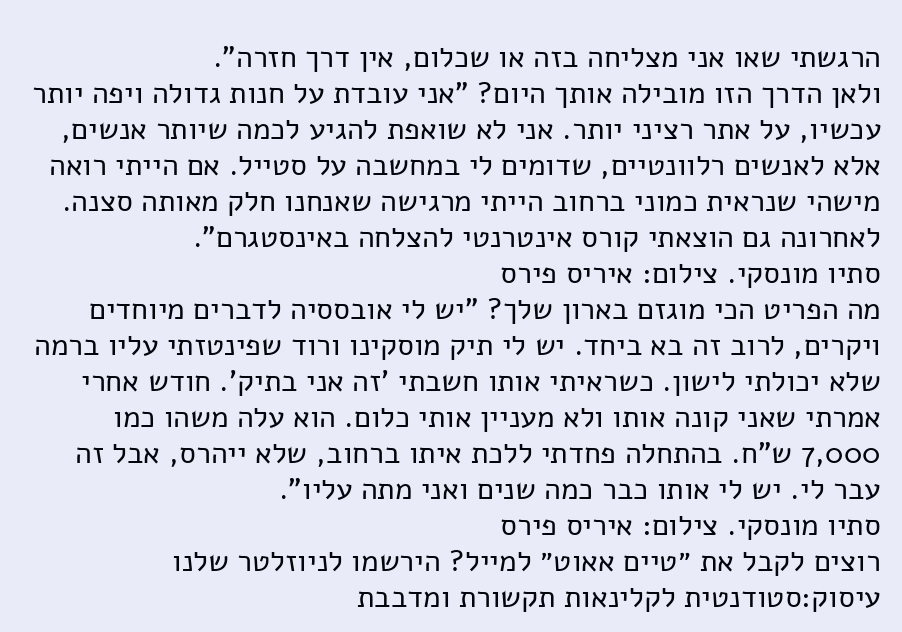הרגשתי שאו אני מצליחה בזה או שכלום, אין דרך חזרה".
ולאן הדרך הזו מובילה אותך היום? "אני עובדת על חנות גדולה ויפה יותר עכשיו, על אתר רציני יותר. אני לא שואפת להגיע לכמה שיותר אנשים, אלא לאנשים רלוונטיים, שדומים לי במחשבה על סטייל. אם הייתי רואה מישהי שנראית כמוני ברחוב הייתי מרגישה שאנחנו חלק מאותה סצנה. לאחרונה גם הוצאתי קורס אינטרנטי להצלחה באינסטגרם".
סתיו מונסקי. צילום: איריס פירס
מה הפריט הכי מוגזם בארון שלך? "יש לי אובססיה לדברים מיוחדים ויקרים, לרוב זה בא ביחד. יש לי תיק מוסקינו ורוד שפינטזתי עליו ברמה שלא יכולתי לישון. כשראיתי אותו חשבתי 'זה אני בתיק'. חודש אחרי אמרתי שאני קונה אותו ולא מעניין אותי כלום. הוא עלה משהו כמו 7,000 ש"ח. בהתחלה פחדתי ללכת איתו ברחוב, שלא ייהרס, אבל זה עבר לי. יש לי אותו כבר כמה שנים ואני מתה עליו".
סתיו מונסקי. צילום: איריס פירס
רוצים לקבל את ״טיים אאוט״ למייל? הירשמו לניוזלטר שלנו
עיסוק:סטודנטית לקלינאות תקשורת ומדבבת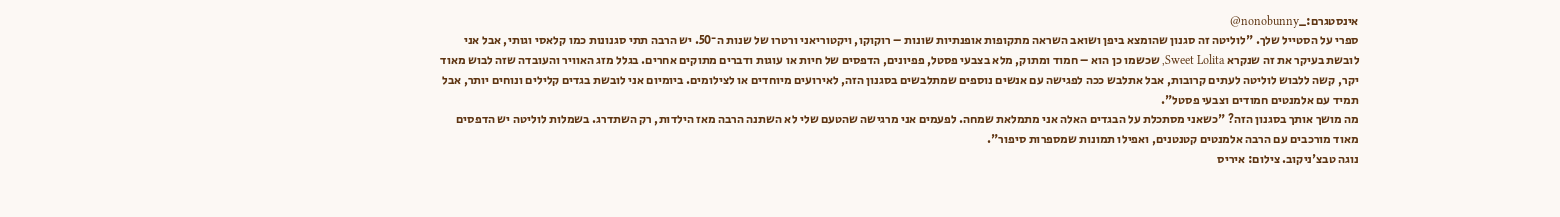אינסטגרם:_nonobunny@
ספרי על הסטייל שלך. "לוליטה זה סגנון שהומצא ביפן ושואב השראה מתקופות אופנתיות שונות – רוקוקו, ויקטוריאני ורטרו של שנות ה־50. יש הרבה תתי סגנונות כמו קלאסי וגותי, אבל אני לובשת בעיקר את זה שנקרא Sweet Lolita, שכשמו כן הוא – חמוד ומתוק, מלא בצבעי פסטל, פפיונים, הדפסים של חיות או עוגות ודברים מתוקים אחרים. בגלל מזג האוויר והעובדה שזה לבוש מאוד יקר, קשה ללבוש לוליטה לעתים קרובות, אבל אתלבש ככה לפגישה עם אנשים נוספים שמתלבשים בסגנון הזה, לאירועים מיוחדים או לצילומים. ביומיום אני לובשת בגדים קלילים ונוחים יותר, אבל תמיד עם אלמנטים חמודים וצבעי פסטל".
מה מושך אותך בסגנון הזה? "כשאני מסתכלת על הבגדים האלה אני מתמלאת שמחה. לפעמים אני מרגישה שהטעם שלי לא השתנה הרבה מאז הילדות, רק השתדרג. בשמלות לוליטה יש הדפסים מאוד מורכבים עם הרבה אלמנטים קטנטנים, ואפילו תמונות שמספרות סיפור".
נוגה טבצ'ניקוב. צילום: איריס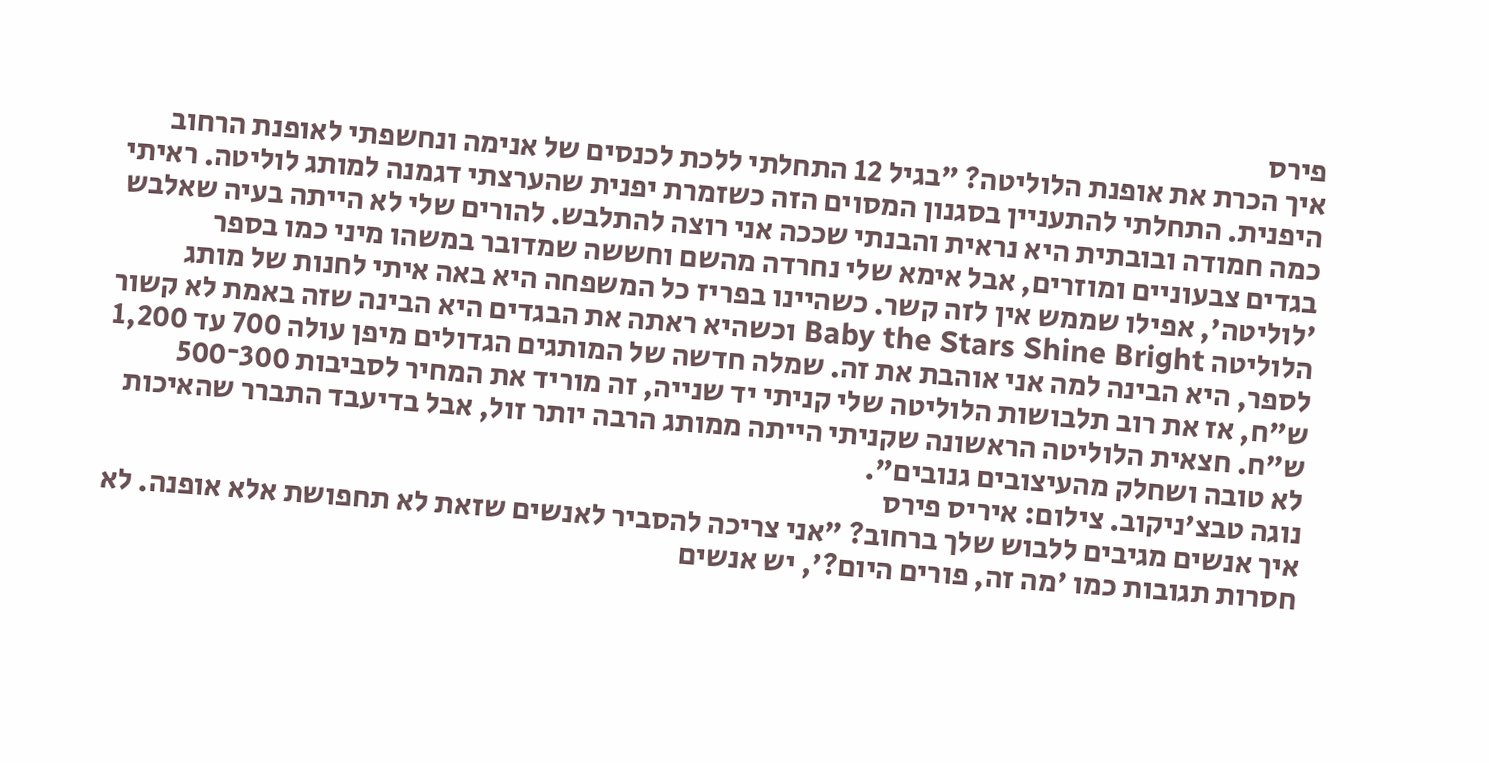פירס
איך הכרת את אופנת הלוליטה? "בגיל 12 התחלתי ללכת לכנסים של אנימה ונחשפתי לאופנת הרחוב היפנית. התחלתי להתעניין בסגנון המסוים הזה כשזמרת יפנית שהערצתי דגמנה למותג לוליטה. ראיתי כמה חמודה ובובתית היא נראית והבנתי שככה אני רוצה להתלבש. להורים שלי לא הייתה בעיה שאלבש בגדים צבעוניים ומוזרים, אבל אימא שלי נחרדה מהשם וחששה שמדובר במשהו מיני כמו בספר 'לוליטה', אפילו שממש אין לזה קשר. כשהיינו בפריז כל המשפחה היא באה איתי לחנות של מותג הלוליטה Baby the Stars Shine Bright וכשהיא ראתה את הבגדים היא הבינה שזה באמת לא קשור לספר, היא הבינה למה אני אוהבת את זה. שמלה חדשה של המותגים הגדולים מיפן עולה 700 עד 1,200 ש"ח, אז את רוב תלבושות הלוליטה שלי קניתי יד שנייה, זה מוריד את המחיר לסביבות 300־500 ש"ח. חצאית הלוליטה הראשונה שקניתי הייתה ממותג הרבה יותר זול, אבל בדיעבד התברר שהאיכות לא טובה ושחלק מהעיצובים גנובים".
נוגה טבצ'ניקוב. צילום: איריס פירס
איך אנשים מגיבים ללבוש שלך ברחוב? "אני צריכה להסביר לאנשים שזאת לא תחפושת אלא אופנה. לא חסרות תגובות כמו 'מה זה, פורים היום?', יש אנשים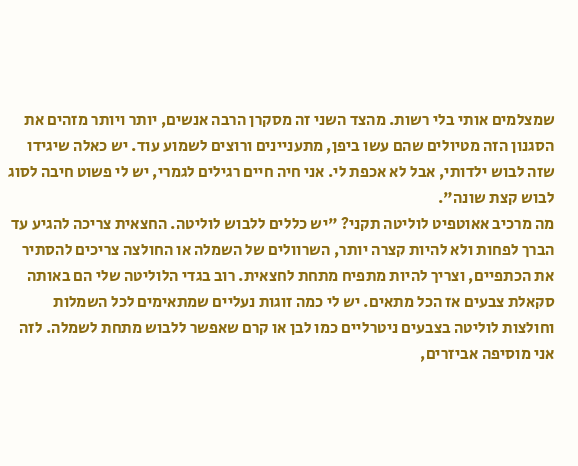שמצלמים אותי בלי רשות. מהצד השני זה מסקרן הרבה אנשים, יותר ויותר מזהים את הסגנון הזה מטיולים שהם עשו ביפן, מתעניינים ורוצים לשמוע עוד. יש כאלה שיגידו שזה לבוש ילדותי, אבל לא אכפת לי. אני חיה חיים רגילים לגמרי, יש לי פשוט חיבה לסוג לבוש קצת שונה".
מה מרכיב אאוטפיט לוליטה תקני? "יש כללים ללבוש לוליטה. החצאית צריכה להגיע עד הברך לפחות ולא להיות קצרה יותר, השרוולים של השמלה או החולצה צריכים להסתיר את הכתפיים, וצריך להיות מתפיח מתחת לחצאית. רוב בגדי הלוליטה שלי הם באותה סקאלת צבעים אז הכל מתאים. יש לי כמה זוגות נעליים שמתאימים לכל השמלות וחולצות לוליטה בצבעים ניטרליים כמו לבן או קרם שאפשר ללבוש מתחת לשמלה. לזה אני מוסיפה אביזרים,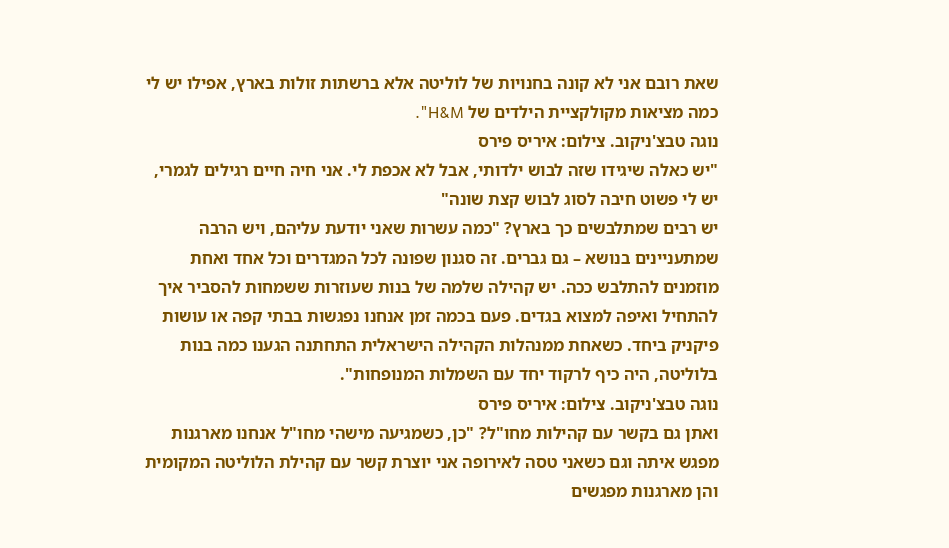שאת רובם אני לא קונה בחנויות של לוליטה אלא ברשתות זולות בארץ, אפילו יש לי כמה מציאות מקולקציית הילדים של H&M".
נוגה טבצ'ניקוב. צילום: איריס פירס
"יש כאלה שיגידו שזה לבוש ילדותי, אבל לא אכפת לי. אני חיה חיים רגילים לגמרי, יש לי פשוט חיבה לסוג לבוש קצת שונה"
יש רבים שמתלבשים כך בארץ? "כמה עשרות שאני יודעת עליהם, ויש הרבה שמתעניינים בנושא – גם גברים. זה סגנון שפונה לכל המגדרים וכל אחד ואחת מוזמנים להתלבש ככה. יש קהילה שלמה של בנות שעוזרות ששמחות להסביר איך להתחיל ואיפה למצוא בגדים. פעם בכמה זמן אנחנו נפגשות בבתי קפה או עושות פיקניק ביחד. כשאחת ממנהלות הקהילה הישראלית התחתנה הגענו כמה בנות בלוליטה, היה כיף לרקוד יחד עם השמלות המנופחות".
נוגה טבצ'ניקוב. צילום: איריס פירס
ואתן גם בקשר עם קהילות מחו"ל? "כן, כשמגיעה מישהי מחו"ל אנחנו מארגנות מפגש איתה וגם כשאני טסה לאירופה אני יוצרת קשר עם קהילת הלוליטה המקומית והן מארגנות מפגשים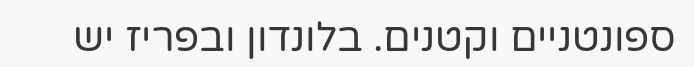ספונטניים וקטנים. בלונדון ובפריז יש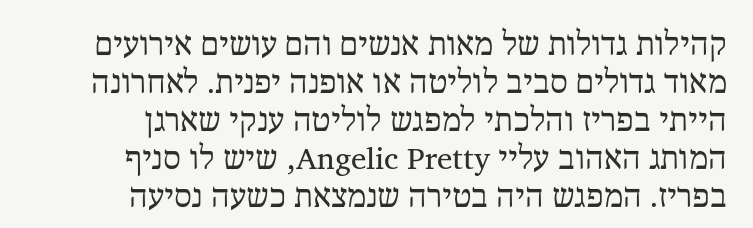קהילות גדולות של מאות אנשים והם עושים אירועים מאוד גדולים סביב לוליטה או אופנה יפנית. לאחרונה הייתי בפריז והלכתי למפגש לוליטה ענקי שארגן המותג האהוב עליי Angelic Pretty, שיש לו סניף בפריז. המפגש היה בטירה שנמצאת כשעה נסיעה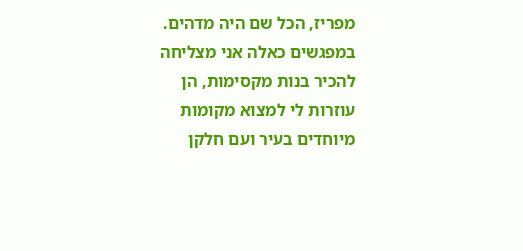מפריז, הכל שם היה מדהים. במפגשים כאלה אני מצליחה להכיר בנות מקסימות, הן עוזרות לי למצוא מקומות מיוחדים בעיר ועם חלקן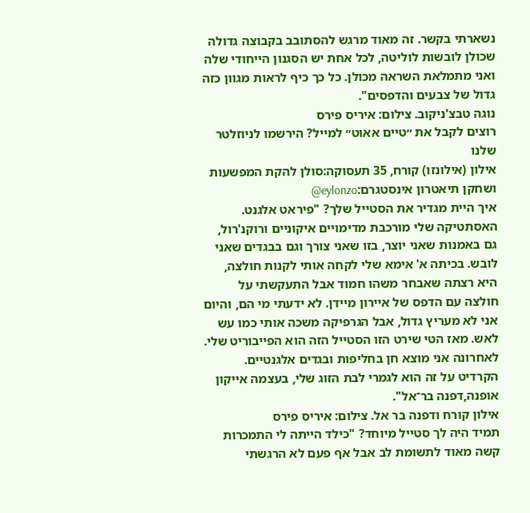נשארתי בקשר. זה מאוד מרגש להסתובב בקבוצה גדולה שכולן לובשות לוליטה, לכל אחת יש הסגנון הייחודי שלה ואני מתמלאת השראה מכולן. כל כך כיף לראות מגוון כזה גדול של צבעים והדפסים".
נוגה טבצ'ניקוב. צילום: איריס פירס
רוצים לקבל את ״טיים אאוט״ למייל? הירשמו לניוזלטר שלנו
אילון (אילונזו) קורח, 35 תעסוקה:סולן להקת המפשעות ושחקן תיאטרון אינסטגרם:eylonzo@
איך היית מגדיר את הסטייל שלך? "פיראט אלגנט. האסתטיקה שלי מורכבת מדימויים איקוניים ורוקנ'רול, גם באמנות שאני יוצר, בזו שאני צורך וגם בבגדים שאני לובש. בכיתה א' אימא שלי לקחה אותי לקנות חולצה, היא רצתה שאבחר משהו חמוד אבל התעקשתי על חולצה עם הדפס של איירון מיידן. לא ידעתי מי הם, והיום אני לא מעריץ גדול, אבל הגרפיקה משכה אותי כמו עש לאש. מאז הטי שירט הזו הסטייל הזה הוא הפייבוריט שלי. לאחרונה אני מוצא חן בחליפות ובגדים אלגנטיים. הקרדיט על זה הוא לגמרי לבת הזוג שלי, בעצמה אייקון אופנה,דפנה בר־אל".
אילון קורח ודפנה בר אל. צילום: איריס פירס
תמיד היה לך סטייל מיוחד? "כילד הייתה לי התמכרות קשה מאוד לתשומת לב אבל אף פעם לא הרגשתי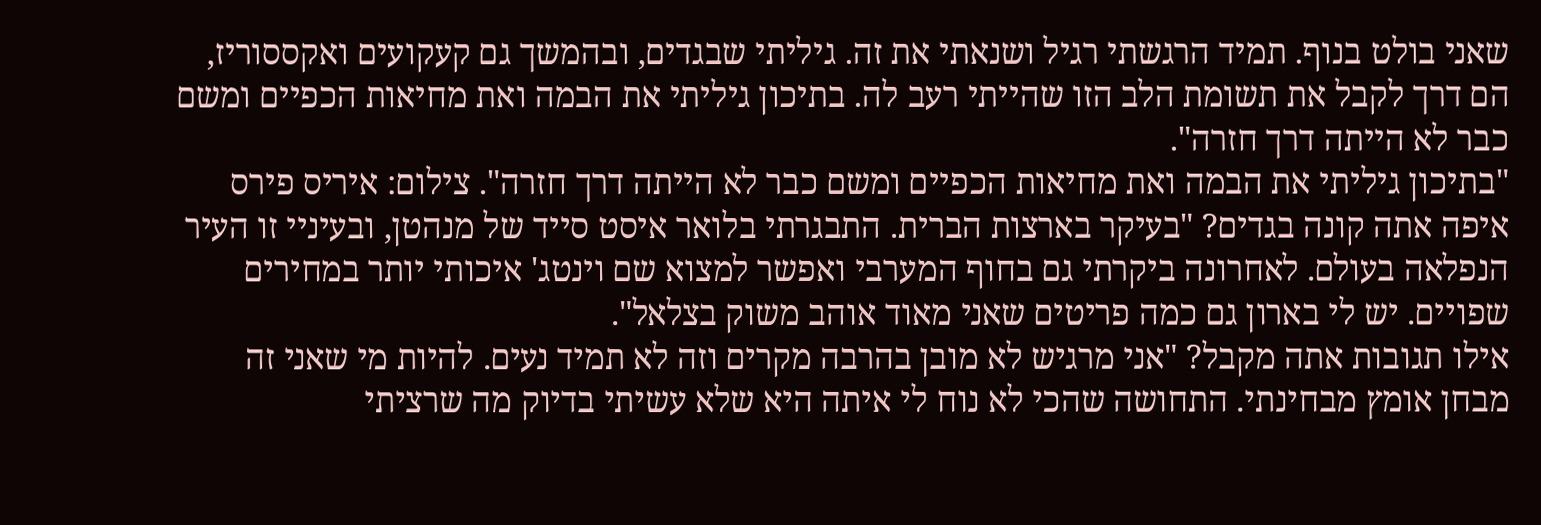שאני בולט בנוף. תמיד הרגשתי רגיל ושנאתי את זה. גיליתי שבגדים, ובהמשך גם קעקועים ואקססוריז, הם דרך לקבל את תשומת הלב הזו שהייתי רעב לה. בתיכון גיליתי את הבמה ואת מחיאות הכפיים ומשם כבר לא הייתה דרך חזרה".
"בתיכון גיליתי את הבמה ואת מחיאות הכפיים ומשם כבר לא הייתה דרך חזרה". צילום: איריס פירס
איפה אתה קונה בגדים? "בעיקר בארצות הברית. התבגרתי בלואר איסט סייד של מנהטן, ובעיניי זו העיר הנפלאה בעולם. לאחרונה ביקרתי גם בחוף המערבי ואפשר למצוא שם וינטג' איכותי יותר במחירים שפויים. יש לי בארון גם כמה פריטים שאני מאוד אוהב משוק בצלאל".
אילו תגובות אתה מקבל? "אני מרגיש לא מובן בהרבה מקרים וזה לא תמיד נעים. להיות מי שאני זה מבחן אומץ מבחינתי. התחושה שהכי לא נוח לי איתה היא שלא עשיתי בדיוק מה שרציתי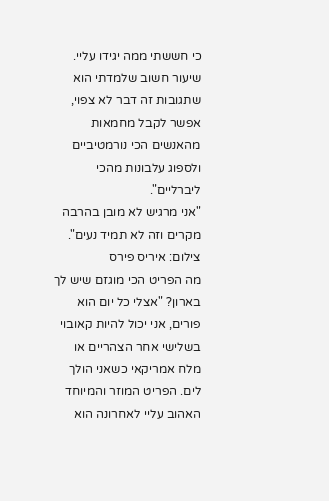כי חששתי ממה יגידו עליי. שיעור חשוב שלמדתי הוא שתגובות זה דבר לא צפוי, אפשר לקבל מחמאות מהאנשים הכי נורמטיביים ולספוג עלבונות מהכי ליברליים".
"אני מרגיש לא מובן בהרבה מקרים וזה לא תמיד נעים". צילום: איריס פירס
מה הפריט הכי מוגזם שיש לך בארון? "אצלי כל יום הוא פורים, אני יכול להיות קאובוי בשלישי אחר הצהריים או מלח אמריקאי כשאני הולך לים. הפריט המוזר והמיוחד האהוב עליי לאחרונה הוא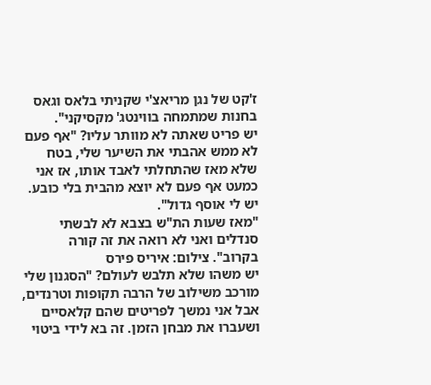ז'קט של נגן מריאצ'י שקניתי בלאס וגאס בחנות שמתמחה בווינטג' מקסיקני".
יש פריט שאתה לא מוותר עליו? "אף פעם לא ממש אהבתי את השיער שלי, בטח שלא מאז שהתחלתי לאבד אותו, אז אני כמעט אף פעם לא יוצא מהבית בלי כובע. יש לי אוסף גדול".
"מאז שעות הת"ש בצבא לא לבשתי סנדלים ואני לא רואה את זה קורה בקרוב". צילום: איריס פירס
יש משהו שלא תלבש לעולם? "הסגנון שלי מורכב משילוב של הרבה תקופות וטרנדים, אבל אני נמשך לפריטים שהם קלאסיים ושעברו את מבחן הזמן. זה בא לידי ביטוי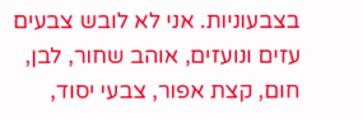בצבעוניות. אני לא לובש צבעים עזים ונועזים, אוהב שחור, לבן, חום, קצת אפור, צבעי יסוד,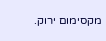מקסימום ירוק.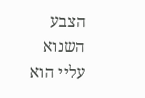הצבע השנוא עליי הוא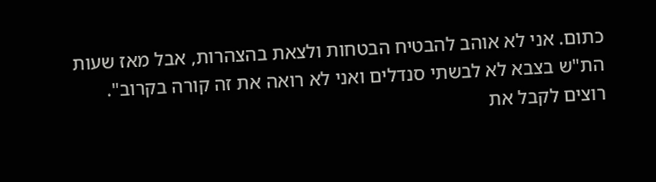כתום. אני לא אוהב להבטיח הבטחות ולצאת בהצהרות, אבל מאז שעות הת"ש בצבא לא לבשתי סנדלים ואני לא רואה את זה קורה בקרוב".
רוצים לקבל את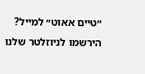״טיים אאוט״ למייל? הירשמו לניוזלטר שלנו